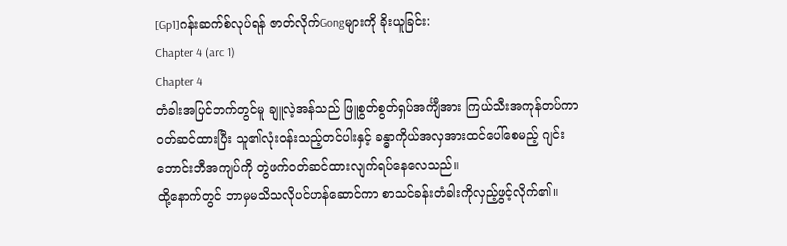[Gp1]ဂန်းဆက်စ်လုပ်ရန် ဇာတ်လိုက်Gongများကို ခိုးယူခြင်း:
Chapter 4 (arc 1)
Chapter 4
တံခါးအပြင်ဘက်တွင်မူ ချူလဲ့အန်သည် ဖြူစွတ်စွတ်ရှပ်အင်္ကျီအား ကြယ်သီးအကုန်တပ်ကာ ဝတ်ဆင်ထားပြီး သူ၏လုံးဝန်းသည့်တင်ပါးနှင့် ခန္ဓာကိုယ်အလှအားထင်ပေါ်စေမည့် ဂျင်းဘောင်းဘီအကျပ်ကို တွဲဖက်ဝတ်ဆင်ထားလျက်ရပ်နေလေသည်။
ထို့နောက်တွင် ဘာမှမသိသလိုပင်ဟန်ဆောင်ကာ စာသင်ခန်းတံခါးကိုလှည့်ဖွင့်လိုက်၏။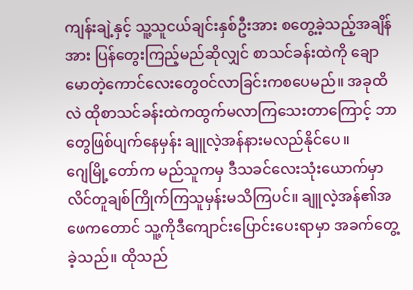ကျန်းချဲ့နှင့် သူ့သူငယ်ချင်းနှစ်ဦးအား စတွေ့ခဲ့သည့်အချိန်အား ပြန်တွေးကြည့်မည်ဆိုလျှင် စာသင်ခန်းထဲကို ချောမောတဲ့ကောင်လေးတွေဝင်လာခြင်းကစပေမည်။ အခုထိလဲ ထိုစာသင်ခန်းထဲကထွက်မလာကြသေးတာကြောင့် ဘာတွေဖြစ်ပျက်နေမှန်း ချူလဲ့အန်နားမလည်နိုင်ပေ။
ဂျေမြို့တော်က မည်သူကမှ ဒီသခင်လေးသုံးယောက်မှာ လိင်တူချစ်ကြိုက်ကြသူမှန်းမသိကြပင်။ ချူလဲ့အန်၏အဖေကတောင် သူ့ကိုဒီကျောင်းပြောင်းပေးရာမှာ အခက်တွေ့ခဲ့သည်။ ထိုသည်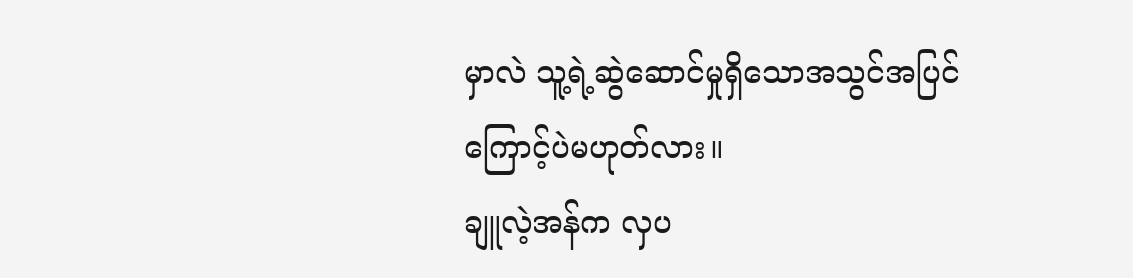မှာလဲ သူ့ရဲ့ဆွဲဆောင်မှုရှိသောအသွင်အပြင်ကြောင့်ပဲမဟုတ်လား။
ချူလဲ့အန်က လှပ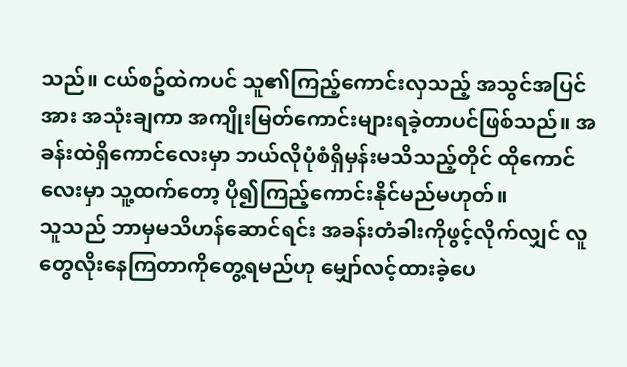သည်။ ငယ်စဥ်ထဲကပင် သူ၏ကြည့်ကောင်းလှသည့် အသွင်အပြင်အား အသုံးချကာ အကျိုးမြတ်ကောင်းများရခဲ့တာပင်ဖြစ်သည်။ အခန်းထဲရှိကောင်လေးမှာ ဘယ်လိုပုံစံရှိမှန်းမသိသည့်တိုင် ထိုကောင်လေးမှာ သူ့ထက်တော့ ပို၍ကြည့်ကောင်းနိုင်မည်မဟုတ်။
သူသည် ဘာမှမသိဟန်ဆောင်ရင်း အခန်းတံခါးကိုဖွင့်လိုက်လျှင် လူတွေလိုးနေကြတာကိုတွေ့ရမည်ဟု မျှော်လင့်ထားခဲ့ပေ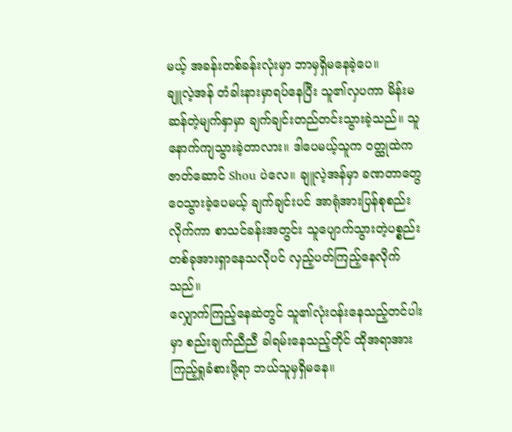မယ့် အခန်းတစ်ခန်းလုံးမှာ ဘာမှရှိမနေခဲ့ပေ။
ချူလဲ့အန် တံခါးနားမှာရပ်နေပြီး သူ၏လှပကာ မိန်းမဆန်တဲ့မျက်နှာမှာ ချက်ချင်းတည်တင်းသွားခဲ့သည်။ သူနောက်ကျသွားခဲ့တာလား။ ဒါပေမယ့်သူက ဝတ္ထုထဲက ဇာတ်ဆောင် Shou ပဲလေ။ ချူလဲ့အန်မှာ ခဏတာတွေဝေသွားခဲ့ပေမယ့် ချက်ချင်းပင် အာရုံအားပြန်စုစည်းလိုက်ကာ စာသင်ခန်းအတွင်း သူပျောက်သွားတဲ့ပစ္စည်းတစ်ခုအားရှာနေသလိုပင် လှည့်ပတ်ကြည့်နေလိုက်သည်။
လျှောက်ကြည့်နေဆဲတွင် သူ၏လုံးဝန်းနေသည့်တင်ပါးမှာ စည်းချက်ညီညီ ခါရမ်းနေသည့်တိုင် ထိုအရာအားကြည့်ရှုခံစားဖို့ရာ ဘယ်သူမှရှိမနေ။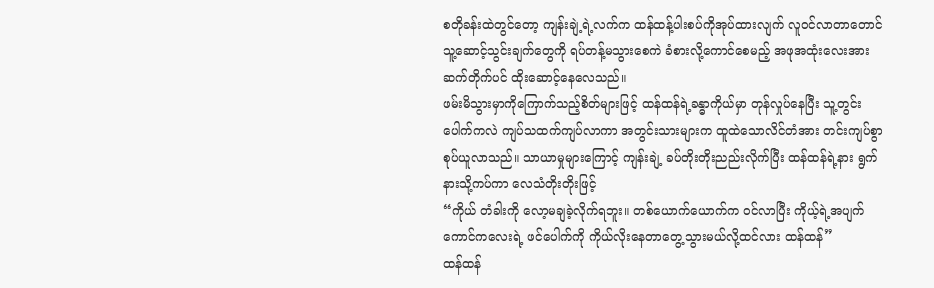စတိုခန်းထဲတွင်တော့ ကျန်းချဲ့ရဲ့လက်က ထန်ထန့်ပါးစပ်ကိုအုပ်ထားလျက် လူဝင်လာတာတောင် သူ့ဆောင့်သွင်းချက်တွေကို ရပ်တန့်မသွားစေကဲ ခံစားလို့ကောင်စေမည့် အဖုအထုံးလေးအား ဆက်တိုက်ပင် ထိုးဆောင့်နေလေသည်။
ဖမ်းမိသွားမှာကိုကြောက်သည့်စိတ်များဖြင့် ထန်ထန်ရဲ့ခန္ဓာကိုယ်မှာ တုန်လှုပ်နေပြီး သူ့တွင်းပေါက်ကလဲ ကျပ်သထက်ကျပ်လာကာ အတွင်းသားများက ထူထဲသောလိင်တံအား တင်းကျပ်စွာစုပ်ယူလာသည်။ သာယာမှုများကြောင့် ကျန်းချဲ့ ခပ်တိုးတိုးညည်းလိုက်ပြီး ထန်ထန်ရဲ့နား ရွက်နားသို့ကပ်ကာ လေသံတိုးတိုးဖြင့်
“ကိုယ် တံခါးကို လော့မချခဲ့လိုက်ရဘူး။ တစ်ယောက်ယောက်က ဝင်လာပြီး ကိုယ့်ရဲ့အပျက်ကောင်ကလေးရဲ့ ဖင်ပေါက်ကို ကိုယ်လိုးနေတာတွေ့သွားမယ်လို့ထင်လား ထန်ထန်”
ထန်ထန်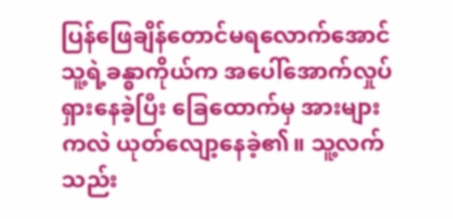ပြန်ဖြေချိန်တောင်မရလောက်အောင် သူ့ရဲ့ခန္ဓာကိုယ်က အပေါ်အောက်လှုပ်ရှားနေခဲ့ပြီး ခြေထောက်မှ အားများကလဲ ယုတ်လျော့နေခဲ့၏။ သူ့လက်သည်း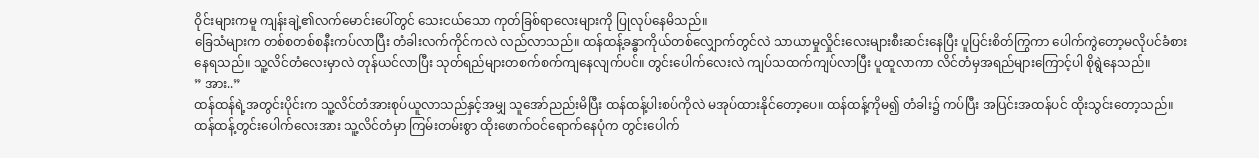ဝိုင်းများကမူ ကျန်းချဲ့၏လက်မောင်းပေါ်တွင် သေးငယ်သော ကုတ်ခြစ်ရာလေးများကို ပြုလုပ်နေမိသည်။
ခြေသံများက တစ်စတစ်စနီးကပ်လာပြီး တံခါးလက်ကိုင်ကလဲ လည်လာသည်။ ထန်ထန့်ခန္ဓာကိုယ်တစ်လျှောက်တွင်လဲ သာယာမှုလှိုင်းလေးများစီးဆင်းနေပြီး ပူပြင်းစိတ်ကြွကာ ပေါက်ကွဲတော့မလိုပင်ခံစားနေရသည်။ သူ့လိင်တံလေးမှာလဲ တုန်ယင်လာပြီး သုတ်ရည်များတစက်စက်ကျနေလျက်ပင်။ တွင်းပေါက်လေးလဲ ကျပ်သထက်ကျပ်လာပြီး ပူထူလာကာ လိင်တံမှအရည်များကြောင့်ပါ စိုရွဲနေသည်။
” အား..”
ထန်ထန်ရဲ့အတွင်းပိုင်းက သူ့လိင်တံအားစုပ်ယူလာသည်နှင့်အမျှ သူအော်ညည်းမိပြီး ထန်ထန့်ပါးစပ်ကိုလဲ မအုပ်ထားနိုင်တော့ပေ။ ထန်ထန့်ကိုမ၍ တံခါး၌ ကပ်ပြီး အပြင်းအထန်ပင် ထိုးသွင်းတော့သည်။ ထန်ထန့်တွင်းပေါက်လေးအား သူ့လိင်တံမှာ ကြမ်းတမ်းစွာ ထိုးဖောက်ဝင်ရောက်နေပုံက တွင်းပေါက်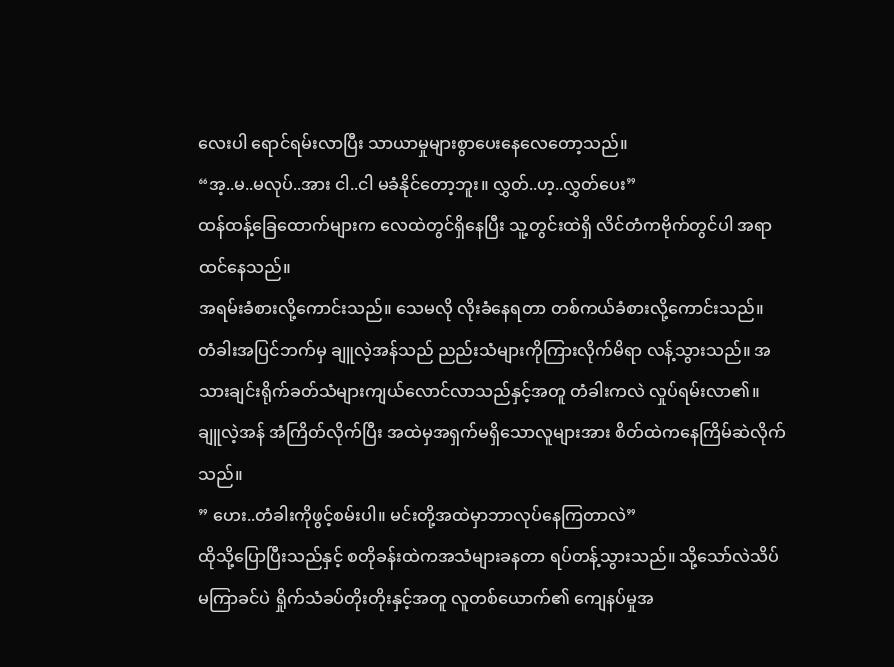လေးပါ ရောင်ရမ်းလာပြီး သာယာမှုများစွာပေးနေလေတော့သည်။
“အ့..မ..မလုပ်..အား ငါ..ငါ မခံနိုင်တော့ဘူး။ လွှတ်..ဟ့..လွှတ်ပေး”
ထန်ထန့်ခြေထောက်များက လေထဲတွင်ရှိနေပြီး သူ့တွင်းထဲရှိ လိင်တံကဗိုက်တွင်ပါ အရာထင်နေသည်။
အရမ်းခံစားလို့ကောင်းသည်။ သေမလို လိုးခံနေရတာ တစ်ကယ်ခံစားလို့ကောင်းသည်။
တံခါးအပြင်ဘက်မှ ချူလဲ့အန်သည် ညည်းသံများကိုကြားလိုက်မိရာ လန့်သွားသည်။ အသားချင်းရိုက်ခတ်သံများကျယ်လောင်လာသည်နှင့်အတူ တံခါးကလဲ လှုပ်ရမ်းလာ၏။ ချူလဲ့အန် အံကြိတ်လိုက်ပြီး အထဲမှအရှက်မရှိသောလူများအား စိတ်ထဲကနေကြိမ်ဆဲလိုက်သည်။
” ဟေး..တံခါးကိုဖွင့်စမ်းပါ။ မင်းတို့အထဲမှာဘာလုပ်နေကြတာလဲ”
ထိုသို့ပြောပြီးသည်နှင့် စတိုခန်းထဲကအသံများခနတာ ရပ်တန့်သွားသည်။ သို့သော်လဲသိပ်မကြာခင်ပဲ ရှိုက်သံခပ်တိုးတိုးနှင့်အတူ လူတစ်ယောက်၏ ကျေနပ်မှုအ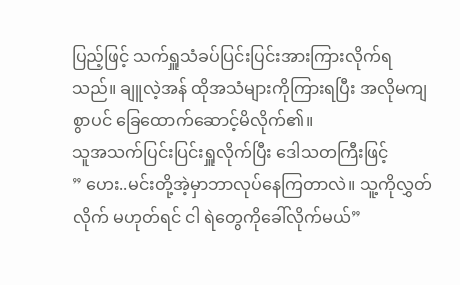ပြည့်ဖြင့် သက်ရှူသံခပ်ပြင်းပြင်းအားကြားလိုက်ရသည်။ ချူလဲ့အန် ထိုအသံများကိုကြားရပြီး အလိုမကျစွာပင် ခြေထောက်ဆောင့်မိလိုက်၏။
သူအသက်ပြင်းပြင်းရှူလိုက်ပြီး ဒေါသတကြီးဖြင့်
” ဟေး..မင်းတို့အဲ့မှာဘာလုပ်နေကြတာလဲ။ သူ့ကိုလွှတ်လိုက် မဟုတ်ရင် ငါ ရဲတွေကိုခေါ်လိုက်မယ်”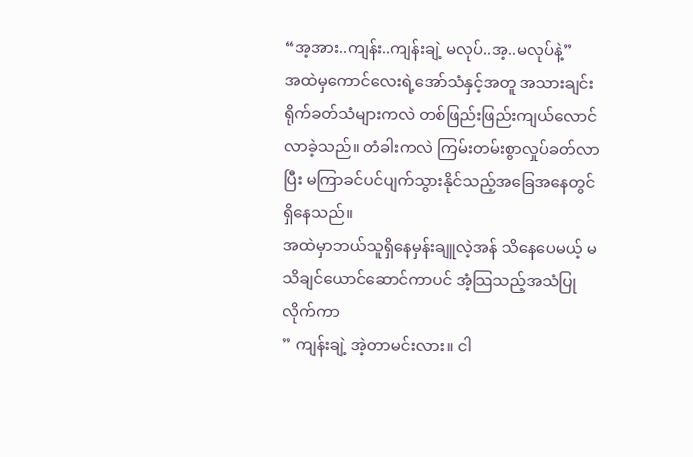“အ့အား..ကျန်း..ကျန်းချဲ့ မလုပ်..အ့..မလုပ်နဲ့”
အထဲမှကောင်လေးရဲ့အော်သံနှင့်အတူ အသားချင်းရိုက်ခတ်သံများကလဲ တစ်ဖြည်းဖြည်းကျယ်လောင်လာခဲ့သည်။ တံခါးကလဲ ကြမ်းတမ်းစွာလှုပ်ခတ်လာပြီး မကြာခင်ပင်ပျက်သွားနိုင်သည့်အခြေအနေတွင်ရှိနေသည်။
အထဲမှာဘယ်သူရှိနေမှန်းချူလဲ့အန် သိနေပေမယ့် မသိချင်ယောင်ဆောင်ကာပင် အံ့သြသည့်အသံပြုလိုက်ကာ
” ကျန်းချဲ့ အဲ့တာမင်းလား။ ငါ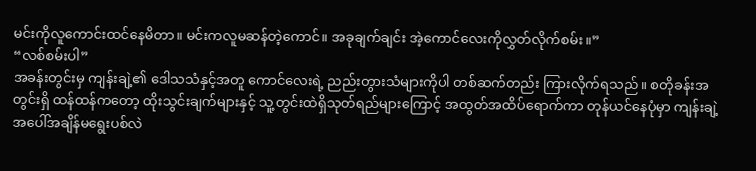မင်းကိုလူကောင်းထင်နေမိတာ။ မင်းကလူမဆန်တဲ့ကောင်။ အခုချက်ချင်း အဲ့ကောင်လေးကိုလွှတ်လိုက်စမ်း။”
“လစ်စမ်းပါ”
အခန်းတွင်းမှ ကျန်းချဲ့၏ ဒေါသသံနှင့်အတူ ကောင်လေးရဲ့ ညည်းတွားသံများကိုပါ တစ်ဆက်တည်း ကြားလိုက်ရသည်။ စတိုခန်းအတွင်းရှိ ထန်ထန်ကတော့ ထိုးသွင်းချက်များနှင့် သူ့တွင်းထဲရှိသုတ်ရည်များကြောင့် အထွတ်အထိပ်ရောက်ကာ တုန်ယင်နေပုံမှာ ကျန်းချဲ့အပေါ်အချိန်မရွေးပစ်လဲ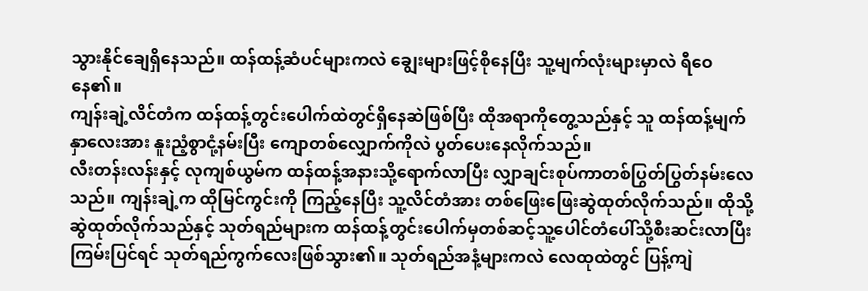သွားနိုင်ချေရှိနေသည်။ ထန်ထန့်ဆံပင်များကလဲ ချွေးများဖြင့်စိုနေပြီး သူ့မျက်လုံးများမှာလဲ ရီဝေနေ၏။
ကျန်းချဲ့လိင်တံက ထန်ထန့်တွင်းပေါက်ထဲတွင်ရှိနေဆဲဖြစ်ပြီး ထိုအရာကိုတွေ့သည်နှင့် သူ ထန်ထန့်မျက်နှာလေးအား နူးညံ့စွာငုံ့နမ်းပြီး ကျောတစ်လျှောက်ကိုလဲ ပွတ်ပေးနေလိုက်သည်။
လီးတန်းလန်းနှင့် လုကျစ်ယွမ်က ထန်ထန့်အနားသို့ရောက်လာပြီး လျှာချင်းစုပ်ကာတစ်ပြွတ်ပြွတ်နမ်းလေသည်။ ကျန်းချဲ့က ထိုမြင်ကွင်းကို ကြည့်နေပြီး သူ့လိင်တံအား တစ်ဖြေးဖြေးဆွဲထုတ်လိုက်သည်။ ထိုသို့ဆွဲထုတ်လိုက်သည်နှင့် သုတ်ရည်များက ထန်ထန့်တွင်းပေါက်မှတစ်ဆင့်သူ့ပေါင်တံပေါ်သို့စီးဆင်းလာပြီး ကြမ်းပြင်ရင် သုတ်ရည်ကွက်လေးဖြစ်သွား၏။ သုတ်ရည်အနံ့များကလဲ လေထုထဲတွင် ပြန့်ကျဲ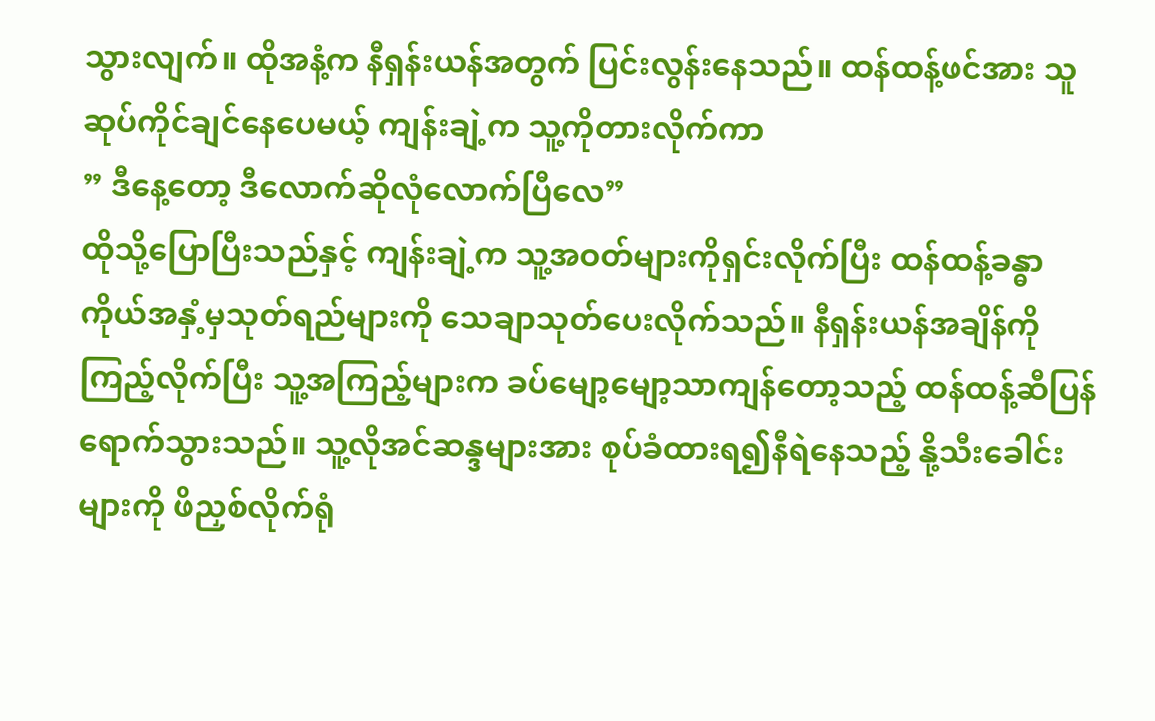သွားလျက်။ ထိုအနံ့က နီရှန်းယန်အတွက် ပြင်းလွန်းနေသည်။ ထန်ထန့်ဖင်အား သူဆုပ်ကိုင်ချင်နေပေမယ့် ကျန်းချဲ့က သူ့ကိုတားလိုက်ကာ
” ဒီနေ့တော့ ဒီလောက်ဆိုလုံလောက်ပြီလေ”
ထိုသို့ပြောပြီးသည်နှင့် ကျန်းချဲ့က သူ့အဝတ်များကိုရှင်းလိုက်ပြီး ထန်ထန့်ခန္ဓာကိုယ်အနှံ့မှသုတ်ရည်များကို သေချာသုတ်ပေးလိုက်သည်။ နီရှန်းယန်အချိန်ကိုကြည့်လိုက်ပြီး သူ့အကြည့်များက ခပ်မျော့မျော့သာကျန်တော့သည့် ထန်ထန့်ဆီပြန်ရောက်သွားသည်။ သူ့လိုအင်ဆန္ဒများအား စုပ်ခံထားရ၍နီရဲနေသည့် နို့သီးခေါင်းများကို ဖိညှစ်လိုက်ရုံ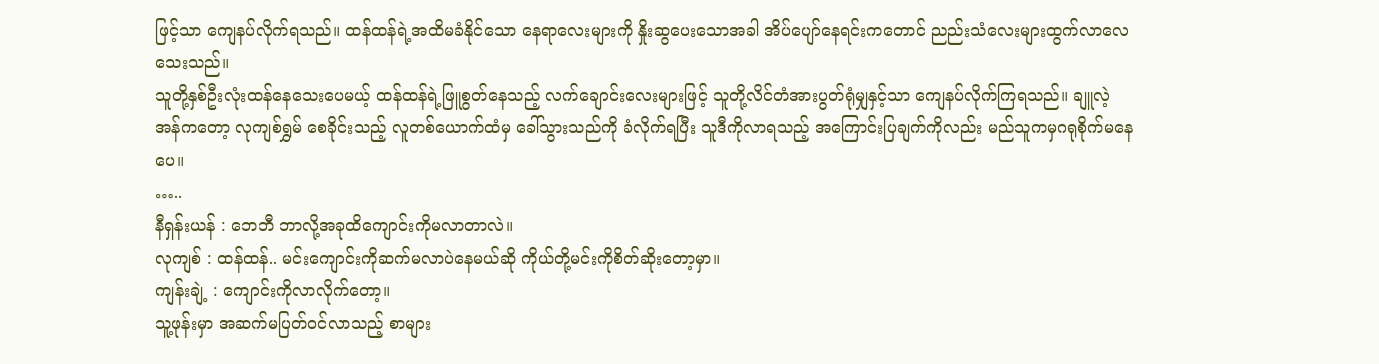ဖြင့်သာ ကျေနပ်လိုက်ရသည်။ ထန်ထန်ရဲ့အထိမခံနိုင်သော နေရာလေးများကို နှိုးဆွပေးသောအခါ အိပ်ပျော်နေရင်းကတောင် ညည်းသံလေးများထွက်လာလေသေးသည်။
သူတို့နှစ်ဦးလုံးထန်နေသေးပေမယ့် ထန်ထန်ရဲ့ဖြူစွတ်နေသည့် လက်ချောင်းလေးများဖြင့် သူတို့လိင်တံအားပွတ်ရုံမျှနှင့်သာ ကျေနပ်လိုက်ကြရသည်။ ချူလဲ့အန်ကတော့ လုကျစ်ရွှမ် စေခိုင်းသည့် လူတစ်ယောက်ထံမှ ခေါ်သွားသည်ကို ခံလိုက်ရပြီး သူဒီကိုလာရသည့် အကြောင်းပြချက်ကိုလည်း မည်သူကမှဂရုစိုက်မနေပေ။
…..
နီရှန်းယန် : ဘေဘီ ဘာလို့အခုထိကျောင်းကိုမလာတာလဲ။
လုကျစ် : ထန်ထန်.. မင်းကျောင်းကိုဆက်မလာပဲနေမယ်ဆို ကိုယ်တို့မင်းကိုစိတ်ဆိုးတော့မှာ။
ကျန်းချဲ့ : ကျောင်းကိုလာလိုက်တော့။
သူ့ဖုန်းမှာ အဆက်မပြတ်ဝင်လာသည့် စာများ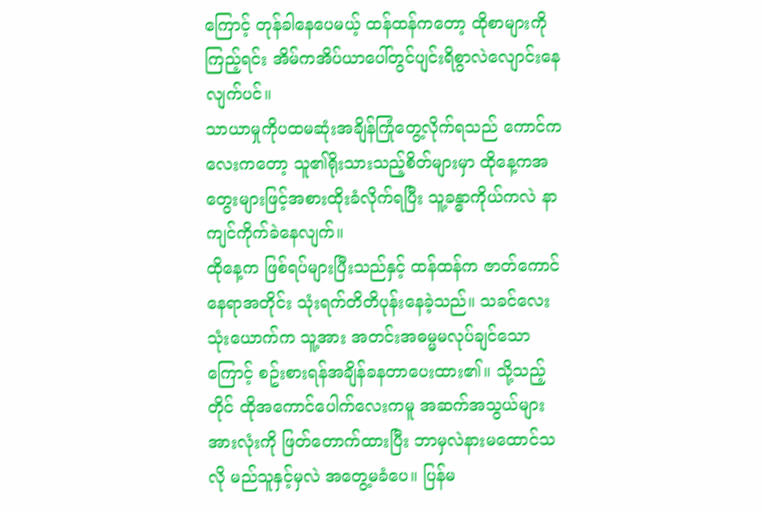ကြောင့် တုန်ခါနေပေမယ့် ထန်ထန်ကတော့ ထိုစာများကိုကြည့်ရင်း အိမ်ကအိပ်ယာပေါ်တွင်ပျင်းရိစွာလဲလျောင်းနေလျက်ပင်။
သာယာမှုကိုပထမဆုံးအချိန်ကြုံတွေ့လိုက်ရသည် ကောင်ကလေးကတော့ သူ၏ရိုးသားသည့်စိတ်များမှာ ထိုနေ့ကအတွေးများဖြင့်အစားထိုးခံလိုက်ရပြီး သူ့ခန္ဓာကိုယ်ကလဲ နာကျင်ကိုက်ခဲနေလျက်။
ထိုနေ့က ဖြစ်ရပ်များပြီးသည်နှင့် ထန်ထန်က ဇာတ်ကောင်နေရာအတိုင်း သုံးရက်တိတိပုန်းနေခဲ့သည်။ သခင်လေးသုံးယောက်က သူ့အား အတင်းအဓမ္မမလုပ်ချင်သောကြောင့် စဥ်းစားရန်အချိန်ခနတာပေးထား၏။ သို့သည့်တိုင် ထိုအကောင်ပေါက်လေးကမူ အဆက်အသွယ်များအားလုံးကို ဖြတ်တောက်ထားပြီး ဘာမှလဲနားမထောင်သလို မည်သူနှင့်မှလဲ အတွေ့မခံပေ။ ပြန်မ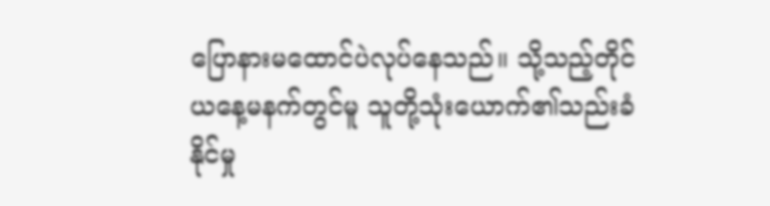ပြောနားမထောင်ပဲလုပ်နေသည်။ သို့သည့်တိုင် ယနေ့မနက်တွင်မူ သူတို့သုံးယောက်၏သည်းခံနိုင်မှု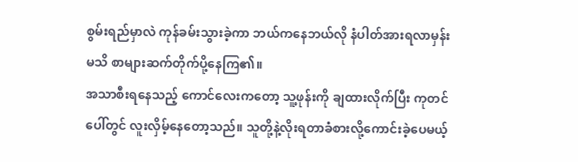စွမ်းရည်မှာလဲ ကုန်ခမ်းသွားခဲ့ကာ ဘယ်ကနေဘယ်လို နံပါတ်အားရလာမှန်းမသိ စာများဆက်တိုက်ပို့နေကြ၏။
အသာစီးရနေသည့် ကောင်လေးကတော့ သူ့ဖုန်းကို ချထားလိုက်ပြီး ကုတင်ပေါ်တွင် လူးလှိမ့်နေတော့သည်။ သူတို့နဲ့လိုးရတာခံစားလို့ကောင်းခဲ့ပေမယ့်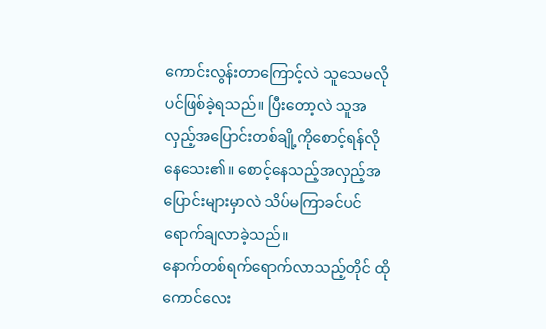ကောင်းလွန်းတာကြောင့်လဲ သူသေမလိုပင်ဖြစ်ခဲ့ရသည်။ ပြီးတော့လဲ သူအလှည့်အပြောင်းတစ်ချို့ကိုစောင့်ရန်လိုနေသေး၏။ စောင့်နေသည့်အလှည့်အပြောင်းများမှာလဲ သိပ်မကြာခင်ပင် ရောက်ချလာခဲ့သည်။
နောက်တစ်ရက်ရောက်လာသည့်တိုင် ထိုကောင်လေး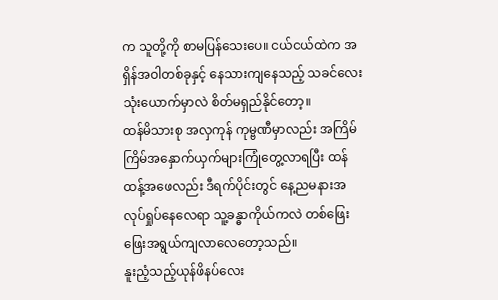က သူတို့ကို စာမပြန်သေးပေ။ ငယ်ငယ်ထဲက အရှိန်အဝါတစ်ခုနှင့် နေသားကျနေသည့် သခင်လေးသုံးယောက်မှာလဲ စိတ်မရှည်နိုင်တော့။
ထန်မိသားစု အလှကုန် ကုမ္ဗဏီမှာလည်း အကြိမ်ကြိမ်အနှောက်ယှက်များကြုံတွေ့လာရပြီး ထန်ထန့်အဖေလည်း ဒီရက်ပိုင်းတွင် နေ့ညမနားအလုပ်ရှုပ်နေလေရာ သူ့ခန္ဓာကိုယ်ကလဲ တစ်ဖြေးဖြေးအရွယ်ကျလာလေတော့သည်။
နူးညံ့သည့်ယုန်ဖိနပ်လေး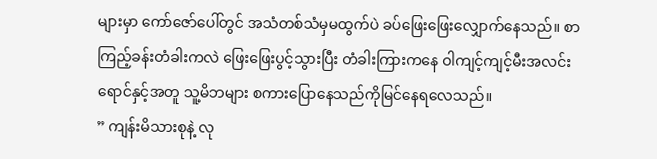များမှာ ကော်ဇော်ပေါ်တွင် အသံတစ်သံမှမထွက်ပဲ ခပ်ဖြေးဖြေးလျှောက်နေသည်။ စာကြည့်ခန်းတံခါးကလဲ ဖြေးဖြေးပွင့်သွားပြီး တံခါးကြားကနေ ဝါကျင့်ကျင့်မီးအလင်းရောင်နှင့်အတူ သူ့မိဘများ စကားပြောနေသည်ကိုမြင်နေရလေသည်။
” ကျန်းမိသားစုနဲ့ လု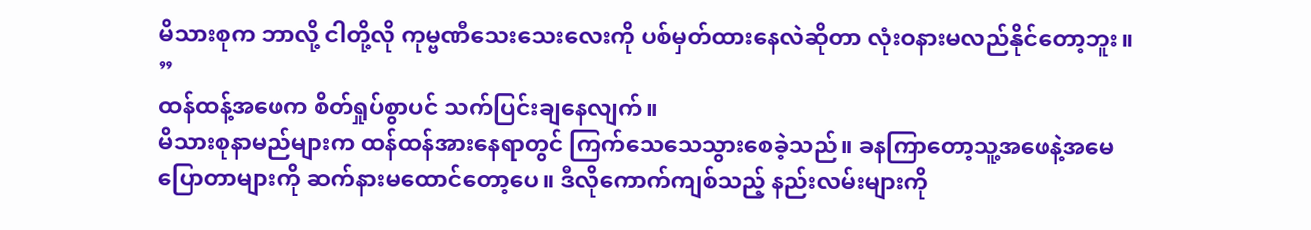မိသားစုက ဘာလို့ ငါတို့လို ကုမ္ဗဏီသေးသေးလေးကို ပစ်မှတ်ထားနေလဲဆိုတာ လုံးဝနားမလည်နိုင်တော့ဘူး။ ”
ထန်ထန့်အဖေက စိတ်ရှုပ်စွာပင် သက်ပြင်းချနေလျက်။
မိသားစုနာမည်များက ထန်ထန်အားနေရာတွင် ကြက်သေသေသွားစေခဲ့သည်။ ခနကြာတော့သူ့အဖေနဲ့အမေပြောတာများကို ဆက်နားမထောင်တော့ပေ။ ဒီလိုကောက်ကျစ်သည့် နည်းလမ်းများကို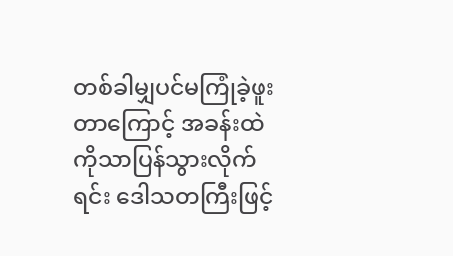တစ်ခါမျှပင်မကြုံခဲ့ဖူးတာကြောင့် အခန်းထဲကိုသာပြန်သွားလိုက်ရင်း ဒေါသတကြီးဖြင့်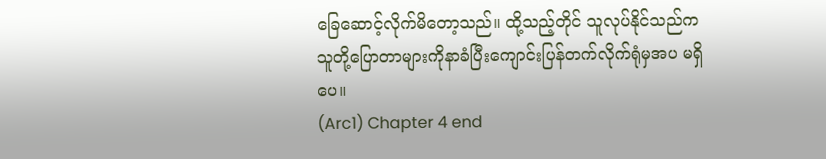ခြေဆောင့်လိုက်မိတော့သည်။ ထို့သည့်တိုင် သူလုပ်နိုင်သည်က သူတို့ပြောတာများကိုနာခံပြီးကျောင်းပြန်တက်လိုက်ရုံမှအပ မရှိပေ။
(Arc1) Chapter 4 end